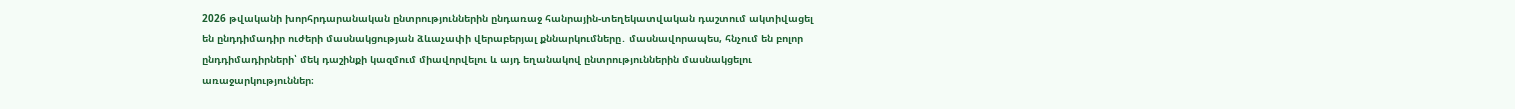2026 թվականի խորհրդարանական ընտրություններին ընդառաջ հանրային-տեղեկատվական դաշտում ակտիվացել են ընդդիմադիր ուժերի մասնակցության ձևաչափի վերաբերյալ քննարկումները․ մասնավորապես, հնչում են բոլոր ընդդիմադիրների՝ մեկ դաշինքի կազմում միավորվելու և այդ եղանակով ընտրություններին մասնակցելու առաջարկություններ։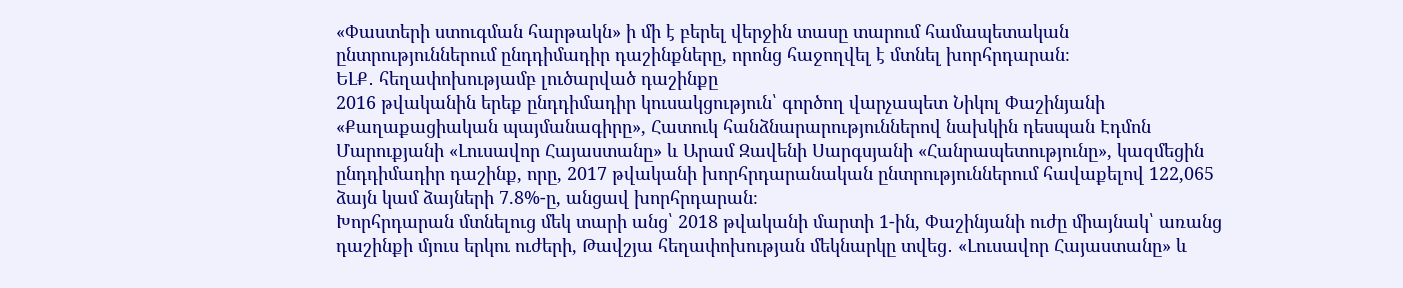«Փաստերի ստուգման հարթակն» ի մի է բերել վերջին տասը տարում համապետական ընտրություններում ընդդիմադիր դաշինքները, որոնց հաջողվել է մտնել խորհրդարան։
ԵԼՔ․ հեղափոխությամբ լուծարված դաշինքը
2016 թվականին երեք ընդդիմադիր կուսակցություն՝ գործող վարչապետ Նիկոլ Փաշինյանի «Քաղաքացիական պայմանագիրը», Հատուկ հանձնարարություններով նախկին դեսպան Էդմոն Մարուքյանի «Լուսավոր Հայաստանը» և Արամ Զավենի Սարգսյանի «Հանրապետությունը», կազմեցին ընդդիմադիր դաշինք, որը, 2017 թվականի խորհրդարանական ընտրություններում հավաքելով 122,065 ձայն կամ ձայների 7.8%-ը, անցավ խորհրդարան։
Խորհրդարան մտնելուց մեկ տարի անց՝ 2018 թվականի մարտի 1-ին, Փաշինյանի ուժը միայնակ՝ առանց դաշինքի մյուս երկու ուժերի, Թավշյա հեղափոխության մեկնարկը տվեց․ «Լուսավոր Հայաստանը» և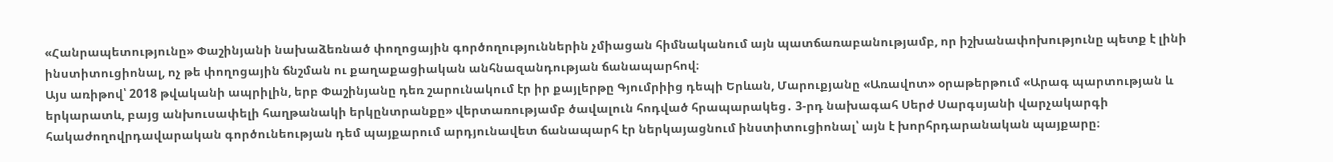«Հանրապետությունը» Փաշինյանի նախաձեռնած փողոցային գործողություններին չմիացան հիմնականում այն պատճառաբանությամբ, որ իշխանափոխությունը պետք է լինի ինստիտուցիոնալ, ոչ թե փողոցային ճնշման ու քաղաքացիական անհնազանդության ճանապարհով։
Այս առիթով՝ 2018 թվականի ապրիլին, երբ Փաշինյանը դեռ շարունակում էր իր քայլերթը Գյումրիից դեպի Երևան, Մարուքյանը «Առավոտ» օրաթերթում «Արագ պարտության և երկարատև, բայց անխուսափելի հաղթանակի երկընտրանքը» վերտառությամբ ծավալուն հոդված հրապարակեց․ 3-րդ նախագահ Սերժ Սարգսյանի վարչակարգի հակաժողովրդավարական գործունեության դեմ պայքարում արդյունավետ ճանապարհ էր ներկայացնում ինստիտուցիոնալ՝ այն է խորհրդարանական պայքարը։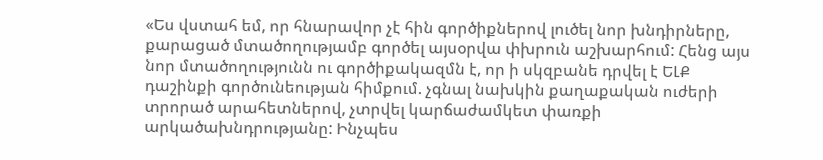«Ես վստահ եմ, որ հնարավոր չէ հին գործիքներով լուծել նոր խնդիրները, քարացած մտածողությամբ գործել այսօրվա փխրուն աշխարհում: Հենց այս նոր մտածողությունն ու գործիքակազմն է, որ ի սկզբանե դրվել է ԵԼՔ դաշինքի գործունեության հիմքում. չգնալ նախկին քաղաքական ուժերի տրորած արահետներով, չտրվել կարճաժամկետ փառքի արկածախնդրությանը: Ինչպես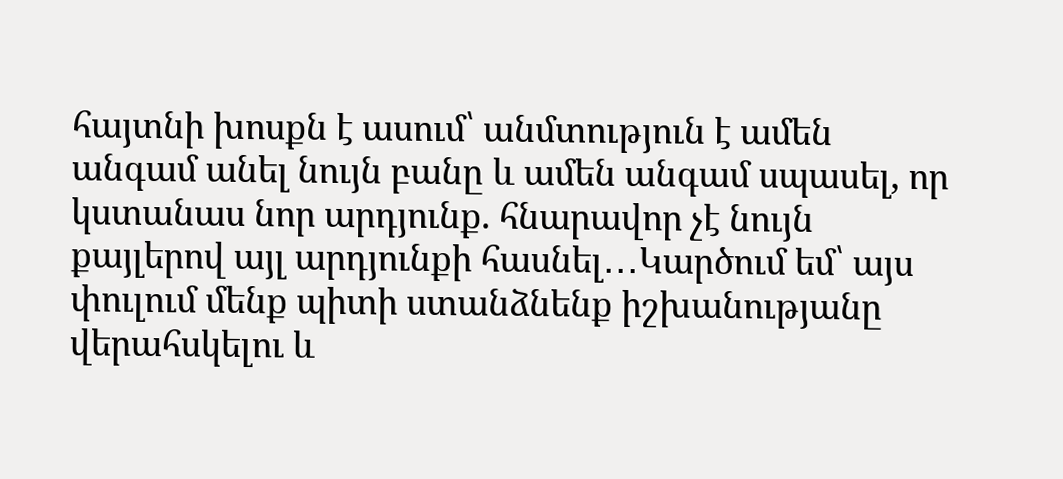հայտնի խոսքն է ասում՝ անմտություն է ամեն անգամ անել նույն բանը և ամեն անգամ սպասել, որ կստանաս նոր արդյունք. հնարավոր չէ նույն քայլերով այլ արդյունքի հասնել․․․Կարծում եմ՝ այս փուլում մենք պիտի ստանձնենք իշխանությանը վերահսկելու և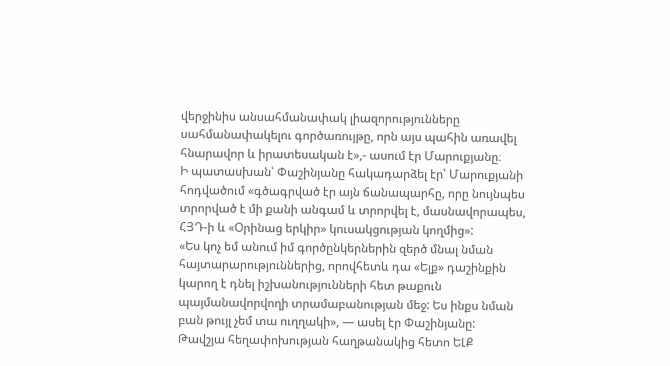վերջինիս անսահմանափակ լիազորությունները սահմանափակելու գործառույթը, որն այս պահին առավել հնարավոր և իրատեսական է»,- ասում էր Մարուքյանը։
Ի պատասխան՝ Փաշինյանը հակադարձել էր՝ Մարուքյանի հոդվածում «գծագրված էր այն ճանապարհը, որը նույնպես տրորված է մի քանի անգամ և տրորվել է, մասնավորապես, ՀՅԴ-ի և «Օրինաց երկիր» կուսակցության կողմից»:
«Ես կոչ եմ անում իմ գործընկերներին զերծ մնալ նման հայտարարություններից, որովհետև դա «Ելք» դաշինքին կարող է դնել իշխանությունների հետ թաքուն պայմանավորվողի տրամաբանության մեջ: Ես ինքս նման բան թույլ չեմ տա ուղղակի», — ասել էր Փաշինյանը:
Թավշյա հեղափոխության հաղթանակից հետո ԵԼՔ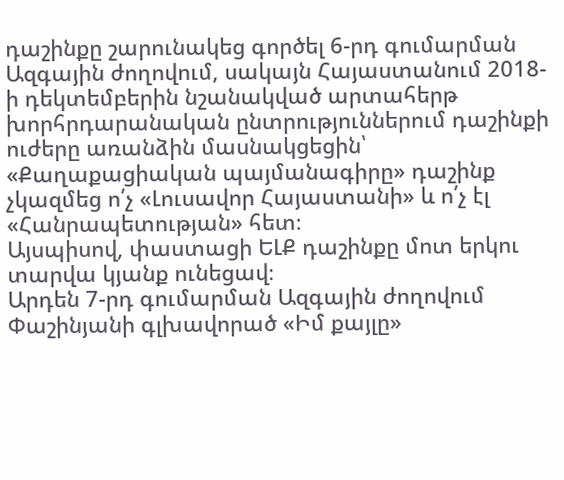դաշինքը շարունակեց գործել 6-րդ գումարման Ազգային ժողովում, սակայն Հայաստանում 2018-ի դեկտեմբերին նշանակված արտահերթ խորհրդարանական ընտրություններում դաշինքի ուժերը առանձին մասնակցեցին՝ «Քաղաքացիական պայմանագիրը» դաշինք չկազմեց ո՛չ «Լուսավոր Հայաստանի» և ո՛չ էլ «Հանրապետության» հետ։
Այսպիսով, փաստացի ԵԼՔ դաշինքը մոտ երկու տարվա կյանք ունեցավ։
Արդեն 7-րդ գումարման Ազգային ժողովում Փաշինյանի գլխավորած «Իմ քայլը»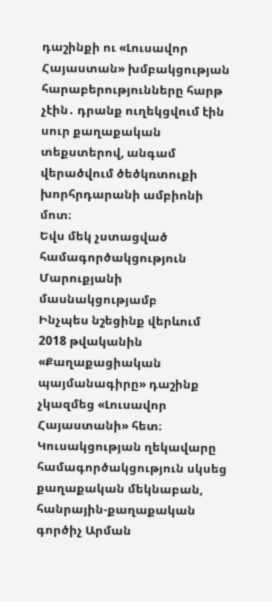դաշինքի ու «Լուսավոր Հայաստան» խմբակցության հարաբերությունները հարթ չէին․ դրանք ուղեկցվում էին սուր քաղաքական տեքստերով, անգամ վերածվում ծեծկռտուքի խորհրդարանի ամբիոնի մոտ։
Եվս մեկ չստացված համագործակցություն Մարուքյանի մասնակցությամբ
Ինչպես նշեցինք վերևում 2018 թվականին «Քաղաքացիական պայմանագիրը» դաշինք չկազմեց «Լուսավոր Հայաստանի» հետ։ Կուսակցության ղեկավարը համագործակցություն սկսեց քաղաքական մեկնաբան, հանրային-քաղաքական գործիչ Արման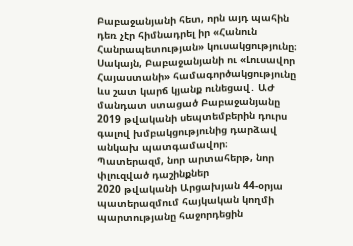Բաբաջանյանի հետ, որն այդ պահին դեռ չէր հիմնադրել իր «Հանուն Հանրապետության» կուսակցությունը։
Սակայն, Բաբաջանյանի ու «Լուսավոր Հայաստանի» համագործակցությունը ևս շատ կարճ կյանք ունեցավ․ ԱԺ մանդատ ստացած Բաբաջանյանը 2019 թվականի սեպտեմբերին դուրս գալով խմբակցությունից դարձավ անկախ պատգամավոր։
Պատերազմ, նոր արտահերթ, նոր փլուզված դաշինքներ
2020 թվականի Արցախյան 44-օրյա պատերազմում հայկական կողմի պարտությանը հաջորդեցին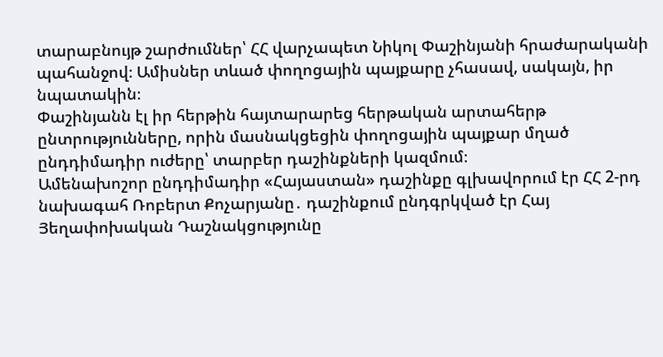տարաբնույթ շարժումներ՝ ՀՀ վարչապետ Նիկոլ Փաշինյանի հրաժարականի պահանջով։ Ամիսներ տևած փողոցային պայքարը չհասավ, սակայն, իր նպատակին։
Փաշինյանն էլ իր հերթին հայտարարեց հերթական արտահերթ ընտրությունները, որին մասնակցեցին փողոցային պայքար մղած ընդդիմադիր ուժերը՝ տարբեր դաշինքների կազմում։
Ամենախոշոր ընդդիմադիր «Հայաստան» դաշինքը գլխավորում էր ՀՀ 2-րդ նախագահ Ռոբերտ Քոչարյանը․ դաշինքում ընդգրկված էր Հայ Յեղափոխական Դաշնակցությունը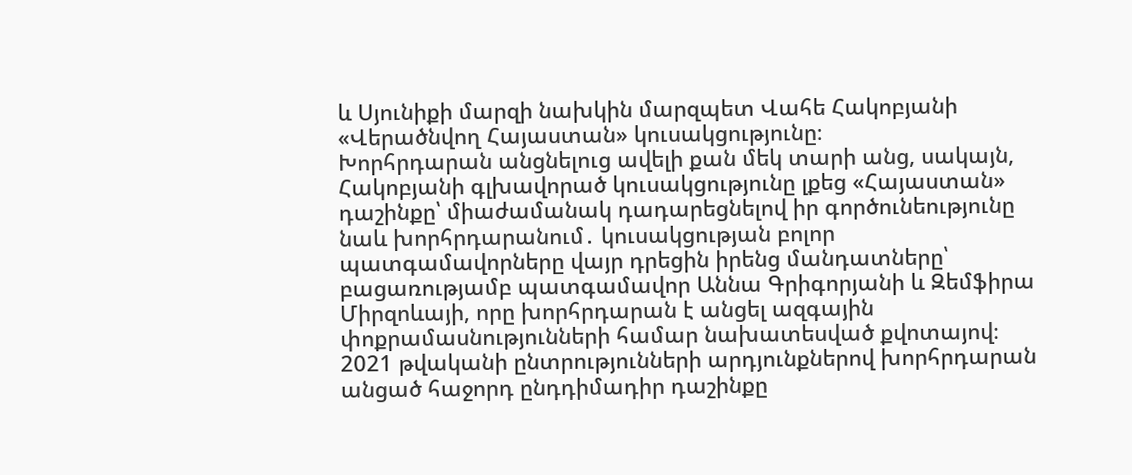և Սյունիքի մարզի նախկին մարզպետ Վահե Հակոբյանի «Վերածնվող Հայաստան» կուսակցությունը։
Խորհրդարան անցնելուց ավելի քան մեկ տարի անց, սակայն, Հակոբյանի գլխավորած կուսակցությունը լքեց «Հայաստան» դաշինքը՝ միաժամանակ դադարեցնելով իր գործունեությունը նաև խորհրդարանում․ կուսակցության բոլոր պատգամավորները վայր դրեցին իրենց մանդատները՝ բացառությամբ պատգամավոր Աննա Գրիգորյանի և Զեմֆիրա Միրզոևայի, որը խորհրդարան է անցել ազգային փոքրամասնությունների համար նախատեսված քվոտայով։
2021 թվականի ընտրությունների արդյունքներով խորհրդարան անցած հաջորդ ընդդիմադիր դաշինքը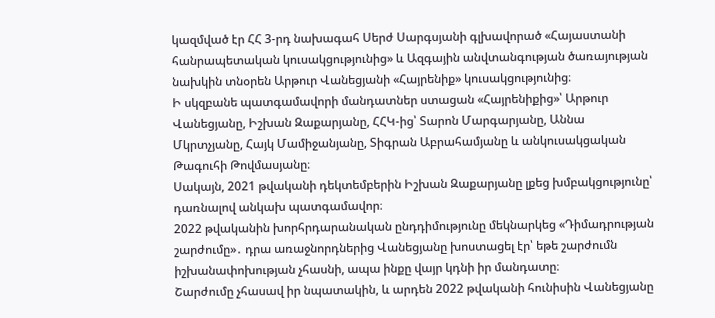կազմված էր ՀՀ 3-րդ նախագահ Սերժ Սարգսյանի գլխավորած «Հայաստանի հանրապետական կուսակցությունից» և Ազգային անվտանգության ծառայության նախկին տնօրեն Արթուր Վանեցյանի «Հայրենիք» կուսակցությունից։
Ի սկզբանե պատգամավորի մանդատներ ստացան «Հայրենիքից»՝ Արթուր Վանեցյանը, Իշխան Զաքարյանը, ՀՀԿ-ից՝ Տարոն Մարգարյանը, Աննա Մկրտչյանը, Հայկ Մամիջանյանը, Տիգրան Աբրահամյանը և անկուսակցական Թագուհի Թովմասյանը։
Սակայն, 2021 թվականի դեկտեմբերին Իշխան Զաքարյանը լքեց խմբակցությունը՝ դառնալով անկախ պատգամավոր։
2022 թվականին խորհրդարանական ընդդիմությունը մեկնարկեց «Դիմադրության շարժումը»․ դրա առաջնորդներից Վանեցյանը խոստացել էր՝ եթե շարժումն իշխանափոխության չհասնի, ապա ինքը վայր կդնի իր մանդատը։
Շարժումը չհասավ իր նպատակին, և արդեն 2022 թվականի հունիսին Վանեցյանը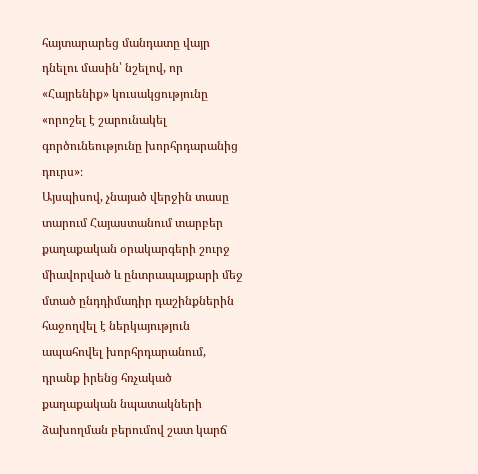հայտարարեց մանդատը վայր դնելու մասին՝ նշելով, որ «Հայրենիք» կուսակցությունը «որոշել է շարունակել գործունեությունը խորհրդարանից դուրս»։
Այսպիսով, չնայած վերջին տասը տարում Հայաստանում տարբեր քաղաքական օրակարգերի շուրջ միավորված և ընտրապայքարի մեջ մտած ընդդիմադիր դաշինքներին հաջողվել է ներկայություն ապահովել խորհրդարանում, դրանք իրենց հռչակած քաղաքական նպատակների ձախողման բերումով շատ կարճ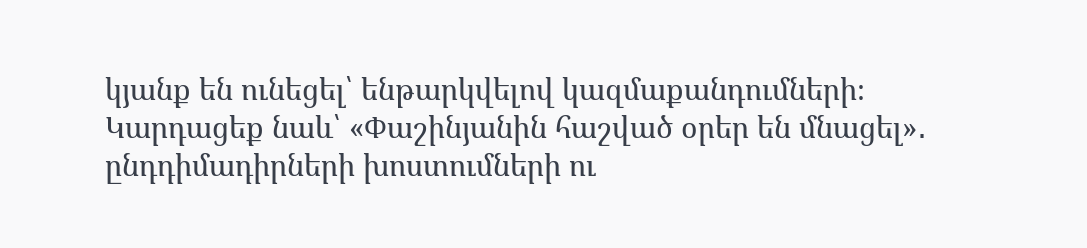կյանք են ունեցել՝ ենթարկվելով կազմաքանդումների։
Կարդացեք նաև՝ «Փաշինյանին հաշված օրեր են մնացել»․ ընդդիմադիրների խոստումների ու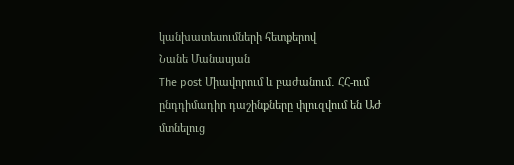կանխատեսումների հետքերով
Նանե Մանասյան
The post Միավորում և բաժանում․ ՀՀ-ում ընդդիմադիր դաշինքները փլուզվում են ԱԺ մտնելուց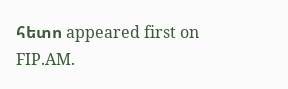հետո appeared first on FIP.AM.